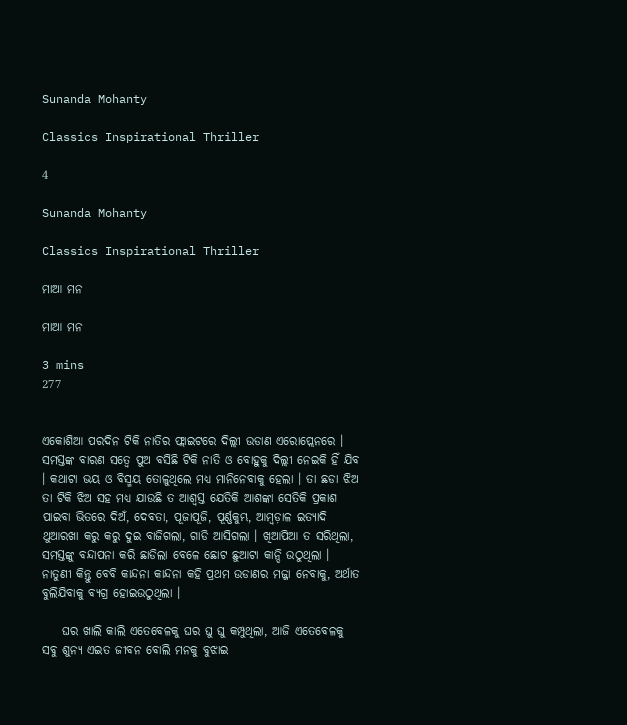Sunanda Mohanty

Classics Inspirational Thriller

4

Sunanda Mohanty

Classics Inspirational Thriller

ମାଆ ମନ

ମାଆ ମନ

3 mins
277


ଏକୋଶିଆ ପରଦିନ ଟିକି ନାତିର ଫ୍ଲାଇଟରେ ଦିଲ୍ଲୀ ଉଡାଣ ଏରୋପ୍ଲେନରେ । ସମସ୍ତଙ୍କ ବାରଣ ସତ୍ୱେ ପୁଅ ବସିଛି ଟିକି ନାତି ଓ ବୋହୁକୁ ଦିଲ୍ଲୀ ନେଇକି ହିଁ ଯିବ । କଥାଟା ଭୟ ଓ ବିସ୍ମୟ ତୋଳୁଥିଲେ ମଧ୍ୟ ମାନିନେବାକୁ ହେଲା । ତା ଛଡା ଝିଅ ତା ଟିକି ଝିଅ ସହ ମଧ୍ୟ ଯାଉଛି ତ ଆଶ୍ୱସ୍ତ ଯେତିକି ଆଶଙ୍କା ସେତିକି ପ୍ରକାଶ ପାଇବା ଭିତରେ ଦିଅଁ, ଦେବତା, ପୂଜାପୂଜି, ପୂର୍ଣ୍ଣକୁମ୍ଭ, ଆମ୍ବଡ଼ାଳ ଇତ୍ୟାଦି ଥୁଆରଖା କରୁ କରୁ ଦୁଇ ବାଜିଗଲା, ଗାଡି ଆସିଗଲା । ଖିଆପିଆ ତ ସରିଥିଲା, ସମସ୍ତଙ୍କୁ ବନ୍ଦାପନା କରି ଛାଡିଲା ବେଳେ ଛୋଟ ଛୁଆଟା କାନ୍ଦି ଉଠୁଥିଲା । ନାତୁଣୀ କିନ୍ତୁ ବେବି କାନ୍ଦନା କାନ୍ଦନା କହି ପ୍ରଥମ ଉଡାଣର ମଜ୍ଜା ନେବାକୁ, ଅର୍ଥାତ ବୁଲିଯିବାକୁ ବ୍ୟଗ୍ର ହୋଇଉଠୁଥିଲା ।

    ଘର ଖାଲି କାଲି ଏତେବେଳକୁ ଘର ଘୁ ଘୁ କମ୍ପୁଥିଲା, ଆଜି ଏତେବେଳକୁ ସବୁ ଶୁନ୍ୟ ଏଇତ ଜୀବନ ବୋଲି ମନକୁ ବୁଝାଇ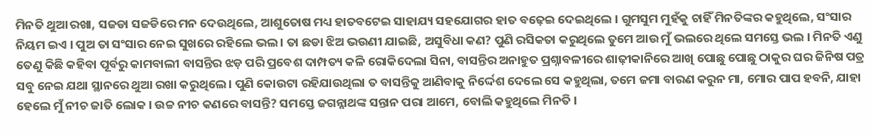ମିନତି ଥୁଆ ରଖା, ସଜଡା ସଜଡିରେ ମନ ଦେଉଥିଲେ, ଆଶୁତୋଷ ମଧ୍ୟ ହାତବଟେଇ ସାହାଯ୍ୟ ସହଯୋଗର ହାତ ବଢ଼େଇ ଦେଇଥିଲେ । ଗୁମସୁମ ମୁହଁକୁ ଚାହିଁ ମିନତିଙ୍କର କହୁଥିଲେ, ସଂସାର ନିୟମ ଇଏ । ପୁଅ ତା ସଂସାର ନେଇ ସୁଖରେ ରହିଲେ ଭଲ । ତା ଛଡା ଝିଅ ଭଉଣୀ ଯାଇଛି, ଅସୁବିଧା କଣ? ପୁଣି ରସିକତା କରୁଥିଲେ ତୁମେ ଆଉ ମୁଁ ଭଲରେ ଥିଲେ ସମସ୍ତେ ଭଲ । ମିନତି ଏଣୁ ତେଣୁ କିଛି କହିବା ପୂର୍ବରୁ କାମବାଲୀ ବାସନ୍ତିର ଝଡ଼ ପରି ପ୍ରବେଶ ଦାମ୍ପତ୍ୟ କଳି ରୋକିଦେଲା ସିନା, ବାସନ୍ତିର ଅନାହୁତ ପ୍ରଶ୍ନାବଳୀରେ ଶାଢ଼ୀକାନିରେ ଆଖି ପୋଛୁ ପୋଛୁ ଠାକୁର ଘର ଜିନିଷ ପତ୍ର ସବୁ ନେଇ ଯଥା ସ୍ଥାନରେ ଥୁଆ ରଖା କରୁଥିଲେ । ପୁଣି କୋଉଟା ରହିଯାଉଥିଲା ତ ବାସନ୍ତିକୁ ଆଣିବାକୁ ନିର୍ଦ୍ଦେଶ ଦେଲେ ସେ କହୁଥିଲା, ତମେ ଜମା ବାରଣ କରୁନ ମା, ମୋର ପାପ ହବନି, ଯାହା ହେଲେ ମୁଁ ନୀଚ ଜାତି ଲୋକ । ଉଚ୍ଚ ନୀଚ କଣରେ ବାସନ୍ତି? ସମସ୍ତେ ଜଗନ୍ନାଥଙ୍କ ସନ୍ତାନ ପରା ଆମେ, ବୋଲି କହୁଥିଲେ ମିନତି ।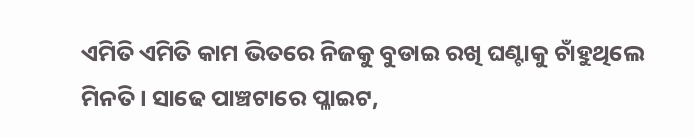ଏମିତି ଏମିତି କାମ ଭିତରେ ନିଜକୁ ବୁଡାଇ ରଖି ଘଣ୍ଟାକୁ ଚାଁହୁଥିଲେ ମିନତି । ସାଢେ ପାଞ୍ଚଟାରେ ପ୍ଳାଇଟ,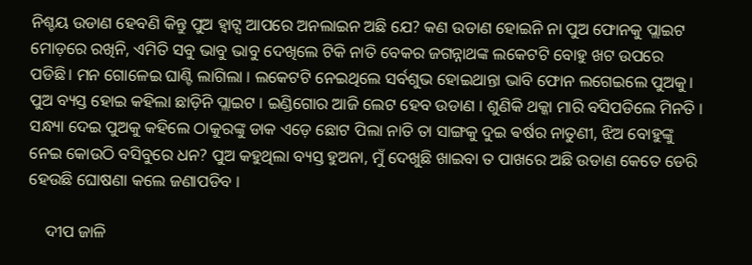ନିଶ୍ଚୟ ଉଡାଣ ହେବଣି କିନ୍ତୁ ପୁଅ ହ୍ୱାଟ୍ସ ଆପରେ ଅନଲାଇନ ଅଛି ଯେ? କଣ ଉଡାଣ ହୋଇନି ନା ପୁଅ ଫୋନକୁ ପ୍ଲାଇଟ ମୋଡ଼ରେ ରଖିନି, ଏମିତି ସବୁ ଭାବୁ ଭାବୁ ଦେଖିଲେ ଟିକି ନାତି ବେକର ଜଗନ୍ନାଥଙ୍କ ଲକେଟଟି ବୋହୁ ଖଟ ଉପରେ ପଡିଛି। ମନ ଗୋଳେଇ ଘାଣ୍ଟି ଲାଗିଲା । ଲକେଟଟି ନେଇଥିଲେ ସର୍ବଶୁଭ ହୋଇଥାନ୍ତା ଭାବି ଫୋନ ଲଗେଇଲେ ପୁଅକୁ। ପୁଅ ବ୍ୟସ୍ତ ହୋଇ କହିଲା ଛାଡ଼ିନି ପ୍ଲାଇଟ । ଇଣ୍ଡିଗୋର ଆଜି ଲେଟ ହେବ ଉଡାଣ । ଶୁଣିକି ଥକ୍କା ମାରି ବସିପଡିଲେ ମିନତି । ସନ୍ଧ୍ୟା ଦେଇ ପୁଅକୁ କହିଲେ ଠାକୁରଙ୍କୁ ଡାକ ଏଡ଼େ ଛୋଟ ପିଲା ନାତି ତା ସାଙ୍ଗକୁ ଦୁଇ ଵର୍ଷର ନାତୁଣୀ, ଝିଅ ବୋହୁଙ୍କୁ ନେଇ କୋଉଠି ବସିବୁରେ ଧନ? ପୁଅ କହୁଥିଲା ବ୍ୟସ୍ତ ହୁଅନା, ମୁଁ ଦେଖୁଛି ଖାଇବା ତ ପାଖରେ ଅଛି ଉଡାଣ କେତେ ଡେରି ହେଉଛି ଘୋଷଣା କଲେ ଜଣାପଡିବ ।

    ଦୀପ ଜାଳି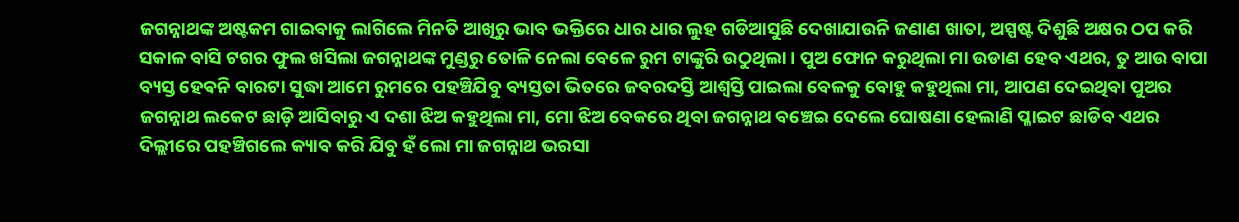ଜଗନ୍ନାଥଙ୍କ ଅଷ୍ଟକମ ଗାଇବାକୁ ଲାଗିଲେ ମିନତି ଆଖିରୁ ଭାବ ଭକ୍ତିରେ ଧାର ଧାର ଲୁହ ଗଡିଆସୁଛି ଦେଖାଯାଉନି ଜଣାଣ ଖାତା, ଅସ୍ପଷ୍ଟ ଦିଶୁଛି ଅକ୍ଷର ଠପ କରି ସକାଳ ବାସି ଟଗର ଫୁଲ ଖସିଲା ଜଗନ୍ନାଥଙ୍କ ମୁଣ୍ଡରୁ ତୋଳି ନେଲା ବେଳେ ରୁମ ଟାଙ୍କୁରି ଉଠୁଥିଲା । ପୁଅ ଫୋନ କରୁଥିଲା ମା ଉଡାଣ ହେବ ଏଥର, ତୁ ଆଉ ବାପା ବ୍ୟସ୍ତ ହେଵନି ବାରଟା ସୁଦ୍ଧା ଆମେ ରୁମରେ ପହଞ୍ଚିଯିବୁ ବ୍ୟସ୍ତତା ଭିତରେ ଜବରଦସ୍ତି ଆଶ୍ବସ୍ତି ପାଇଲା ବେଳକୁ ବୋହୁ କହୁଥିଲା ମା, ଆପଣ ଦେଇଥିବା ପୁଅର ଜଗନ୍ନାଥ ଲକେଟ ଛାଡ଼ି ଆସିବାରୁ ଏ ଦଶା ଝିଅ କହୁଥିଲା ମା, ମୋ ଝିଅ ବେକରେ ଥିବା ଜଗନ୍ନାଥ ବଞ୍ଚେଇ ଦେଲେ ଘୋଷଣା ହେଲାଣି ପ୍ଳାଇଟ ଛାଡିବ ଏଥର ଦିଲ୍ଲୀରେ ପହଞ୍ଚିଗଲେ କ୍ୟାବ କରି ଯିବୁ ହଁ ଲୋ ମା ଜଗନ୍ନାଥ ଭରସା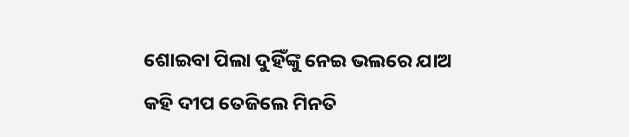ଶୋଇବା ପିଲା ଦୁହିଁଙ୍କୁ ନେଇ ଭଲରେ ଯାଅ କହି ଦୀପ ତେଜିଲେ ମିନତି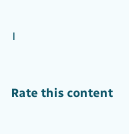।


Rate this content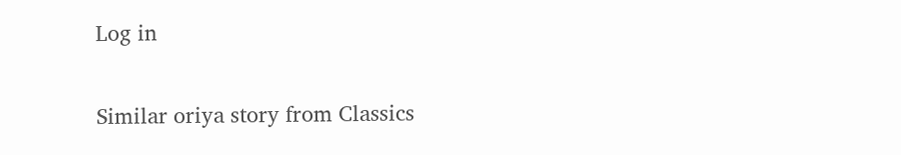Log in

Similar oriya story from Classics